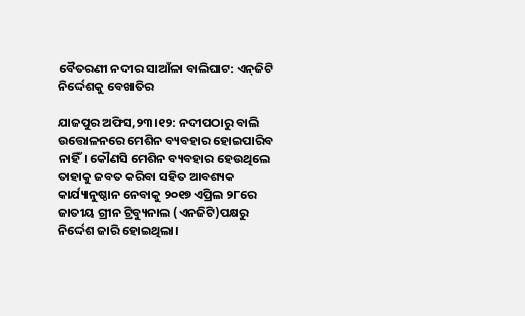ବୈତରଣୀ ନଦୀର ସାଆଁଳା ବାଲିଘାଟ: ଏନ୍‌ଜିଟି ନିର୍ଦ୍ଦେଶକୁ ବେଖାତିର

ଯାଜପୁର ଅଫିସ,୨୩।୧୨: ନଦୀପଠାରୁ ବାଲି ଉତ୍ତୋଳନରେ ମେଶିନ ବ୍ୟବହାର ହୋଇପାରିବ ନାହିଁ। କୌଣସି ମେଶିନ ବ୍ୟବହାର ହେଉଥିଲେ ତାହାକୁ ଜବତ କରିବା ସହିତ ଆବଶ୍ୟକ କାର୍ଯ୍ୟାନୁଷ୍ଠାନ ନେବାକୁ ୨୦୧୭ ଏପ୍ରିଲ ୨୮ରେ ଜାତୀୟ ଗ୍ରୀନ ଟ୍ରିବ୍ୟୁନାଲ (ଏନଜିଟି)ପକ୍ଷରୁ ନିର୍ଦ୍ଦେଶ ଜାରି ହୋଇଥିଲା।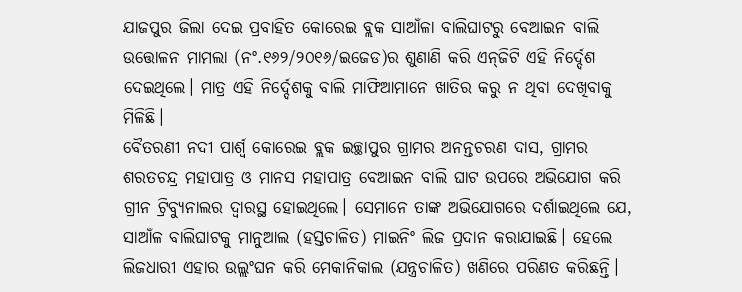ଯାଜପୁର ଜିଲା ଦେଇ ପ୍ରବାହିତ କୋରେଇ ବ୍ଲକ ସାଆଁଳା ବାଲିଘାଟରୁ ବେଆଇନ ବାଲି ଉତ୍ତୋଳନ ମାମଲା (ନଂ.୧୬୨/୨୦୧୬/ଇଜେଡ)ର ଶୁଣାଣି କରି ଏନ୍‌ଜିଟି ଏହି ନିର୍ଦ୍ଦେଶ ଦେଇଥିଲେ। ମାତ୍ର ଏହି ନିର୍ଦ୍ଦେଶକୁ ବାଲି ମାଫିଆମାନେ ଖାତିର କରୁ ନ ଥିବା ଦେଖିବାକୁ ମିଳିଛି।
ବୈତରଣୀ ନଦୀ ପାର୍ଶ୍ୱ କୋରେଇ ବ୍ଲକ ଇଚ୍ଛାପୁର ଗ୍ରାମର ଅନନ୍ତଚରଣ ଦାସ, ଗ୍ରାମର ଶରତଚନ୍ଦ୍ର ମହାପାତ୍ର ଓ ମାନସ ମହାପାତ୍ର ବେଆଇନ ବାଲି ଘାଟ ଉପରେ ଅଭିଯୋଗ କରି ଗ୍ରୀନ ଟ୍ରିବ୍ୟୁନାଲର ଦ୍ୱାରସ୍ଥ ହୋଇଥିଲେ। ସେମାନେ ତାଙ୍କ ଅଭିଯୋଗରେ ଦର୍ଶାଇଥିଲେ ଯେ, ସାଆଁଳ ବାଲିଘାଟକୁ ମାନୁଆଲ (ହସ୍ତଚାଳିତ) ମାଇନିଂ ଲିଜ ପ୍ରଦାନ କରାଯାଇଛି। ହେଲେ ଲିଜଧାରୀ ଏହାର ଉଲ୍ଲଂଘନ କରି ମେକାନିକାଲ (ଯନ୍ତ୍ରଚାଳିତ) ଖଣିରେ ପରିଣତ କରିଛନ୍ତି।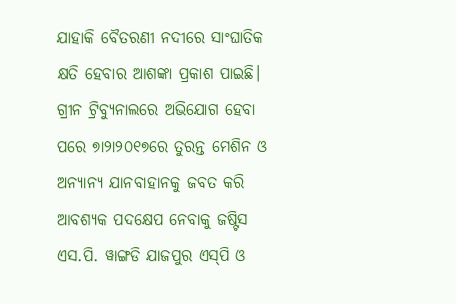ଯାହାକି ବୈତରଣୀ ନଦୀରେ ସାଂଘାତିକ କ୍ଷତି ହେବାର ଆଶଙ୍କା ପ୍ରକାଶ ପାଇଛି। ଗ୍ରୀନ ଟ୍ରିବ୍ୟୁନାଲରେ ଅଭିଯୋଗ ହେବା ପରେ ୭ା୨ା୨୦୧୭ରେ ତୁରନ୍ତ ମେଶିନ ଓ ଅନ୍ୟାନ୍ୟ ଯାନବାହାନକୁ ଜବତ କରି ଆବଶ୍ୟକ ପଦକ୍ଷେପ ନେବାକୁ ଜଷ୍ଟିସ ଏସ.ପି. ୱାଙ୍ଗଡି ଯାଜପୁର ଏସ୍‌ପି ଓ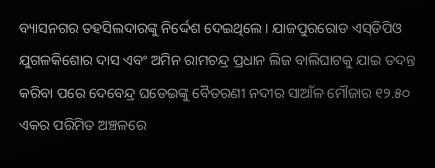ବ୍ୟାସନଗର ତହସିଲଦାରଙ୍କୁ ନିର୍ଦ୍ଦେଶ ଦେଇଥିଲେ। ଯାଜପୁରରୋଡ ଏସ୍‌ଡିପିଓ ଯୁଗଳକିଶୋର ଦାସ ଏବଂ ଅମିନ ରାମଚନ୍ଦ୍ର ପ୍ରଧାନ ଲିଜ ବାଲିଘାଟକୁ ଯାଇ ତଦନ୍ତ କରିବା ପରେ ଦେବେନ୍ଦ୍ର ଘଡେଇଙ୍କୁ ବୈତରଣୀ ନଦୀର ସାଆଁଳ ମୌଜାର ୧୨.୫୦ ଏକର ପରିମିତ ଅଞ୍ଚଳରେ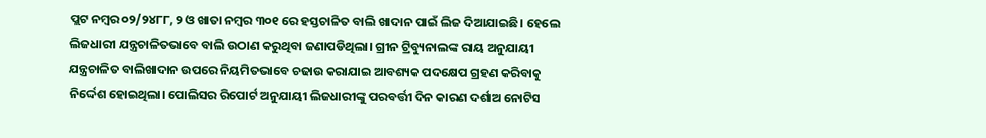ପ୍ଲଟ ନମ୍ବର ୦୨/୨୪୮୮, ୨ ଓ ଖାତା ନମ୍ବର ୩୦୧ ରେ ହସ୍ତଚାଳିତ ବାଲି ଖାଦାନ ପାଇଁ ଲିଜ ଦିଆଯାଇଛି। ହେଲେ ଲିଜଧାରୀ ଯନ୍ତ୍ରଚାଳିତଭାବେ ବାଲି ଉଠାଣ କରୁଥିବା ଜଣାପଡିଥିଲା। ଗ୍ରୀନ ଟ୍ରିବ୍ୟୁନାଲଙ୍କ ରାୟ ଅନୁଯାୟୀ ଯନ୍ତ୍ରଚାଳିତ ବାଲିଖାଦାନ ଉପରେ ନିୟମିତଭାବେ ଚଢାଉ କରାଯାଇ ଆବଶ୍ୟକ ପଦକ୍ଷେପ ଗ୍ରହଣ କରିବାକୁ ନିର୍ଦ୍ଦେଶ ହୋଇଥିଲା। ପୋଲିସର ରିପୋର୍ଟ ଅନୁଯାୟୀ ଲିଜଧାରୀଙ୍କୁ ପରବର୍ତ୍ତୀ ଦିନ କାରଣ ଦର୍ଶାଅ ନୋଟିସ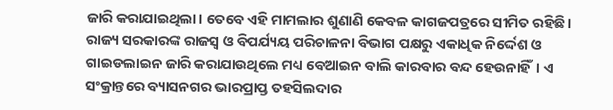ଜାରି କରାଯାଇଥିଲା। ତେବେ ଏହି ମାମଲାର ଶୁଣାଣି କେବଳ କାଗଜପତ୍ରରେ ସୀମିତ ରହିଛି। ରାଜ୍ୟ ସରକାରଙ୍କ ରାଜସ୍ବ ଓ ବିପର୍ଯ୍ୟୟ ପରିଚାଳନା ବିଭାଗ ପକ୍ଷରୁ ଏକାଧିକ ନିର୍ଦ୍ଦେଶ ଓ ଗାଇଡଲାଇନ ଜାରି କରାଯାଉଥିଲେ ମଧ୍ୟ ବେଆଇନ ବାଲି କାରବାର ବନ୍ଦ ହେଉନାହିଁ। ଏ ସଂକ୍ରାନ୍ତରେ ବ୍ୟାସନଗର ଭାରପ୍ରାପ୍ତ ତହସିଲଦାର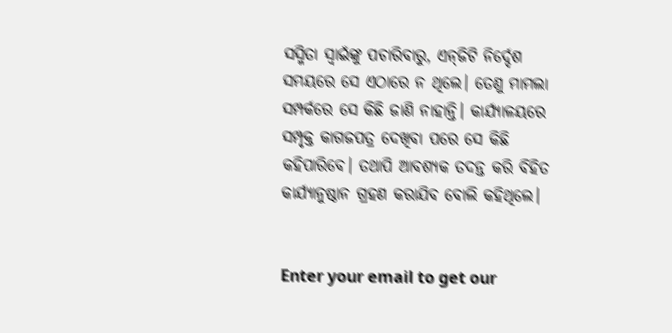ସସ୍ମିତା ସ୍ବାଇଁଙ୍କୁ ପଚାରିବାରୁ, ଏନ୍‌ଜିଟି ନିର୍ଦ୍ଦେଶ ସମୟରେ ସେ ଏଠାରେ ନ ଥିଲେ। ତେଣୁ ମାମଲା ସମ୍ପର୍କରେ ସେ କିଛି ଜାଣି ନାହାନ୍ତି। କାର୍ଯ୍ୟାଳୟରେ ସମ୍ପୃକ୍ତ କାଗଜପତ୍ର ଦେଖିବା ପରେ ସେ କିଛି କହିପାରିବେ। ତଥାପି ଆବଶ୍ୟକ ତଦନ୍ତ କରି ବିହିତ କାର୍ଯ୍ୟାନୁଷ୍ଠାନ ଗ୍ରହଣ କରାଯିବ ବୋଲି କହିଥିଲେ।


Enter your email to get our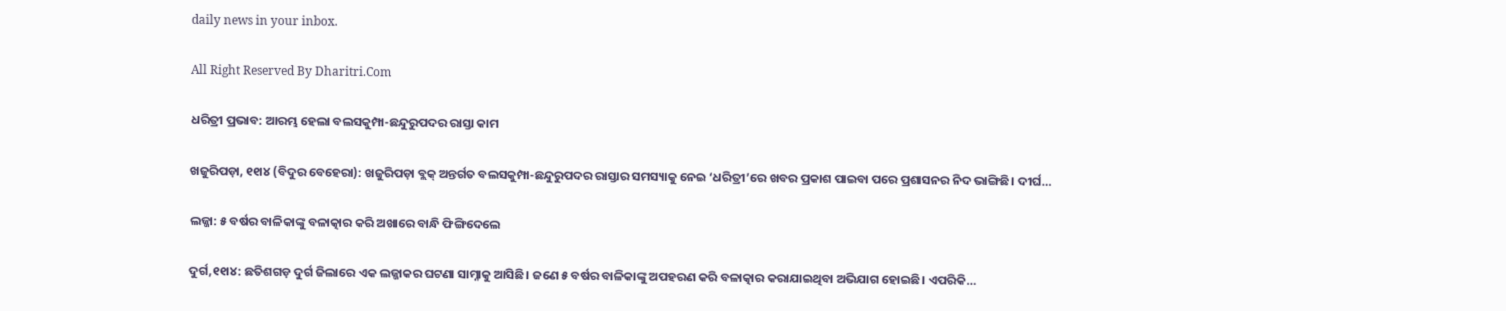daily news in your inbox.

All Right Reserved By Dharitri.Com

ଧରିତ୍ରୀ ପ୍ରଭାବ: ଆରମ୍ଭ ହେଲା ବଲସକୁମ୍ପା-ଛନ୍ଦୁରୁପଦର ରାସ୍ତା କାମ

ଖଜୁରିପଡ଼ା, ୧୧ା୪ (ବିଦୁର ବେହେରା): ଖଜୁରିପଡ଼ା ବ୍ଲକ୍‌ ଅନ୍ତର୍ଗତ ବଲସକୁମ୍ପା-ଛନ୍ଦୁରୁପଦର ରାସ୍ତାର ସମସ୍ୟାକୁ ନେଇ ‘ଧରିତ୍ରୀ’ରେ ଖବର ପ୍ରକାଶ ପାଇବା ପରେ ପ୍ରଶାସନର ନିଦ ଭାଙ୍ଗିଛି। ଦୀର୍ଘ…

ଲଜ୍ଜା: ୫ ବର୍ଷର ବାଳିକାଙ୍କୁ ବଳାତ୍କାର କରି ଅଖାରେ ବାନ୍ଧି ଫିଙ୍ଗିଦେଲେ

ଦୁର୍ଗ,୧୧ା୪: ଛତିଶଗଡ଼ ଦୁର୍ଗ ଜିଲାରେ ଏକ ଲଜ୍ଜାକର ଘଟଣା ସାମ୍ନାକୁ ଆସିଛି। ଜଣେ ୫ ବର୍ଷର ବାଳିକାଙ୍କୁ ଅପହରଣ କରି ବଳାତ୍କାର କରାଯାଇଥିବା ଅଭିଯାଗ ହୋଇଛି। ଏପରିକି…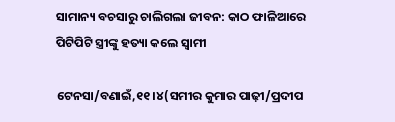ସାମାନ୍ୟ ବଚସାରୁ ଚାଲିଗଲା ଜୀବନ: କାଠ ଫାଳିଆରେ ପିଟିପିଟି ସ୍ତ୍ରୀଙ୍କୁ ହତ୍ୟା କଲେ ସ୍ବାମୀ

ଟେନସା/ବଣାଇଁ,୧୧।୪(ସମୀର କୁମାର ପାଢ଼ୀ/ପ୍ରଦୀପ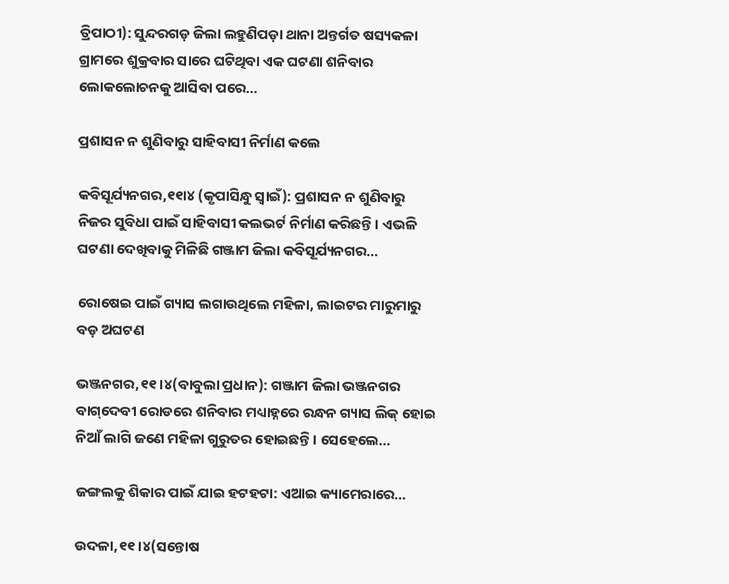ତ୍ରିପାଠୀ): ସୁନ୍ଦରଗଡ଼ ଜିଲା ଲହୁଣିପଡ଼ା ଥାନା ଅନ୍ତର୍ଗତ ଷସ୍ୟକଳା ଗ୍ରାମରେ ଶୁକ୍ରବାର ସାରେ ଘଟିଥିବା ଏକ ଘଟଣା ଶନିବାର ଲୋକଲୋଚନକୁ ଆସିବା ପରେ…

ପ୍ରଶାସନ ନ ଶୁଣିବାରୁ ସାହିବାସୀ ନିର୍ମାଣ କଲେ

କବିସୂର୍ଯ୍ୟନଗର,୧୧ା୪ (କୃପାସିନ୍ଧୁ ସ୍ବାଇଁ): ପ୍ରଶାସନ ନ ଶୁଣିବାରୁ ନିଜର ସୁବିଧା ପାଇଁ ସାହିବାସୀ କଲଭର୍ଟ ନିର୍ମାଣ କରିଛନ୍ତି। ଏଭଳି ଘଟଣା ଦେଖିବାକୁ ମିଳିଛି ଗଞ୍ଜାମ ଜିଲା କବିସୂର୍ଯ୍ୟନଗର…

ରୋଷେଇ ପାଇଁ ଗ୍ୟାସ ଲଗାଉଥିଲେ ମହିଳା, ଲାଇଟର ମାରୁମାରୁ ବଡ଼ ଅଘଟଣ

ଭଞ୍ଜନଗର,୧୧।୪(ବାବୁଲା ପ୍ରଧାନ): ଗଞ୍ଜାମ ଜିଲା ଭଞ୍ଜନଗର ବାଗ୍‌ଦେବୀ ରୋଡରେ ଶନିବାର ମଧ୍ୟାହ୍ନରେ ରନ୍ଧନ ଗ୍ୟାସ ଲିକ୍‌ ହୋଇ ନିଆଁ ଲାଗି ଜଣେ ମହିଳା ଗୁରୁତର ହୋଇଛନ୍ତି। ସେହେଲେ…

ଜଙ୍ଗଲକୁ ଶିକାର ପାଇଁ ଯାଇ ହଟହଟା: ଏଆଇ କ୍ୟାମେରାରେ…

ଉଦଳା,୧୧।୪(ସନ୍ତୋଷ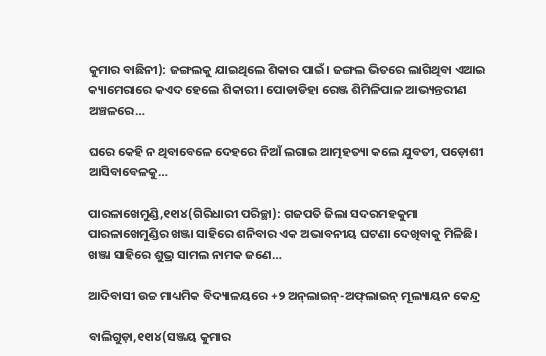କୁମାର ବାଛିନୀ): ଜଙ୍ଗଲକୁ ଯାଇଥିଲେ ଶିକାର ପାଇଁ। ଜଙ୍ଗଲ ଭିତରେ ଲାଗିଥିବା ଏଆଇ କ୍ୟାମେରାରେ କଏଦ ହେଲେ ଶିକାରୀ। ପୋଡାଡିହା ରେଞ୍ଜ ଶିମିଳିପାଳ ଆଭ୍ୟନ୍ତରୀଣ ଅଞ୍ଚଳରେ…

ଘରେ କେହି ନ ଥିବାବେଳେ ଦେହରେ ନିଆଁ ଲଗାଇ ଆତ୍ମହତ୍ୟା କଲେ ଯୁବତୀ, ପଡ଼ୋଶୀ ଆସିବାବେଳକୁ…

ପାରଳାଖେମୁଣ୍ଡି,୧୧ା୪(ଗିରିଧାରୀ ପରିଚ୍ଛା): ଗଜପତି ଜିଲା ସଦରମହକୁମା ପାରଳାଖେମୁଣ୍ଡିର ଖଞ୍ଜା ସାହିରେ ଶନିବାର ଏକ ଅଭାବନୀୟ ଘଟଣା ଦେଖିବାକୁ ମିଳିଛି। ଖଞ୍ଜା ସାହିରେ ଶୁଭ୍ର ସାମଲ ନାମକ ଜଣେ…

ଆଦିବାସୀ ଉଚ୍ଚ ମାଧ୍ୟମିକ ବିଦ୍ୟାଳୟରେ +୨ ଅନ୍‌ଲାଇନ୍‌-ଅଫ୍‌ଲାଇନ୍‌ ମୂଲ୍ୟାୟନ କେନ୍ଦ୍ର

ବାଲିଗୁଡ଼ା,୧୧ା୪(ସଞ୍ଜୟ କୁମାର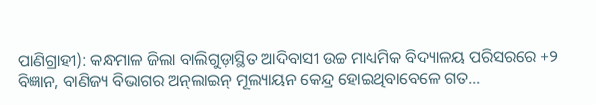ପାଣିଗ୍ରାହୀ): କନ୍ଧମାଳ ଜିଲା ବାଲିଗୁଡ଼ାସ୍ଥିତ ଆଦିବାସୀ ଉଚ୍ଚ ମାଧ୍ୟମିକ ବିଦ୍ୟାଳୟ ପରିସରରେ +୨ ବିଜ୍ଞାନ, ବାଣିଜ୍ୟ ବିଭାଗର ଅନ୍‌ଲାଇନ୍‌ ମୂଲ୍ୟାୟନ କେନ୍ଦ୍ର ହୋଇଥିବାବେଳେ ଗତ…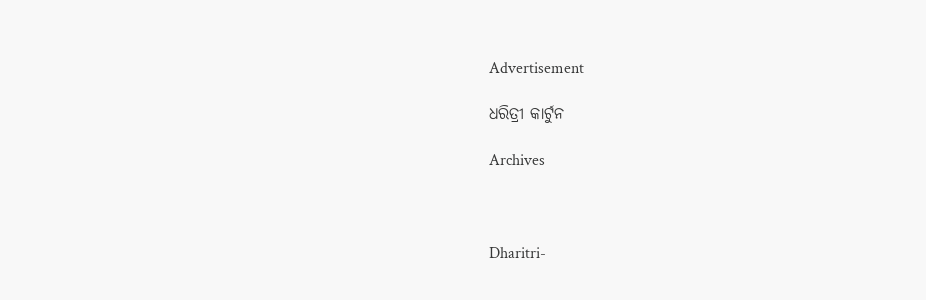Advertisement

ଧରିତ୍ରୀ କାର୍ଟୁନ

Archives



Dharitri-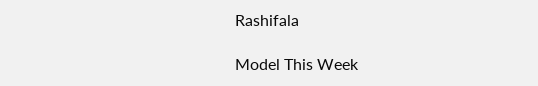Rashifala

Model This Week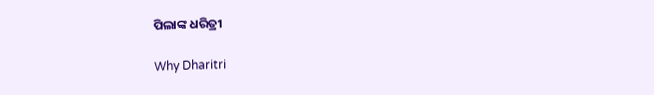ପିଲାଙ୍କ ଧରିତ୍ରୀ

Why Dharitri